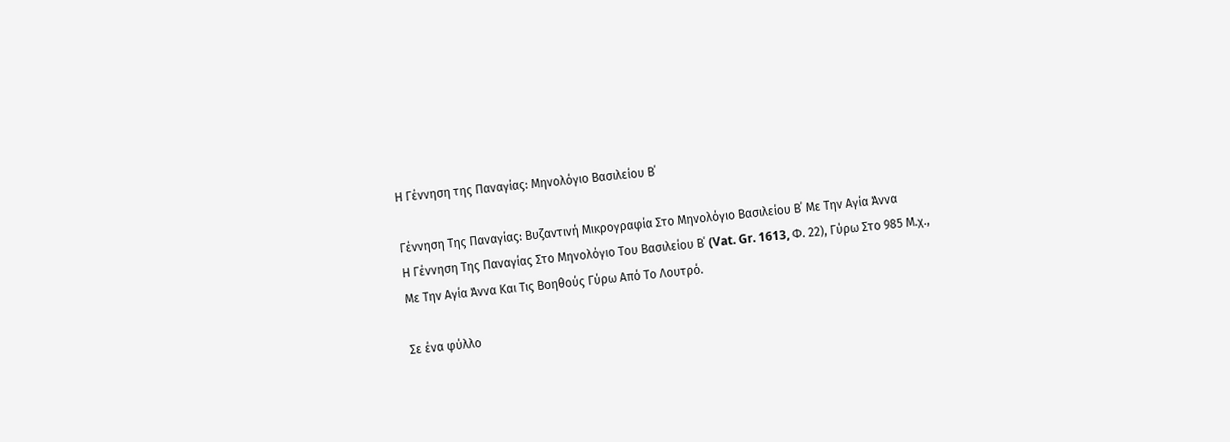Η Γέννηση της Παναγίας: Μηνολόγιο Βασιλείου Β΄

Γέννηση Της Παναγίας: Βυζαντινή Μικρογραφία Στο Μηνολόγιο Βασιλείου Β΄ Με Την Αγία Άννα
Η Γέννηση Της Παναγίας Στο Μηνολόγιο Του Βασιλείου Β΄ (Vat. Gr. 1613, Φ. 22), Γύρω Στο 985 Μ.χ., Με Την Αγία Άννα Και Τις Βοηθούς Γύρω Από Το Λουτρό.

Σε ένα φύλλο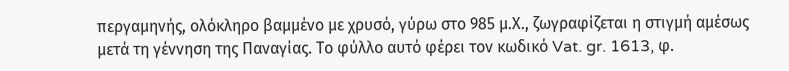περγαμηνής, ολόκληρο βαμμένο με χρυσό, γύρω στο 985 μ.Χ., ζωγραφίζεται η στιγμή αμέσως μετά τη γέννηση της Παναγίας. Το φύλλο αυτό φέρει τον κωδικό Vat. gr. 1613, φ.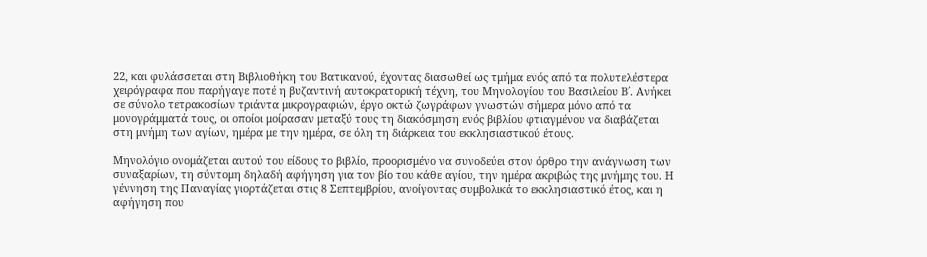22, και φυλάσσεται στη Βιβλιοθήκη του Βατικανού, έχοντας διασωθεί ως τμήμα ενός από τα πολυτελέστερα χειρόγραφα που παρήγαγε ποτέ η βυζαντινή αυτοκρατορική τέχνη, του Μηνολογίου του Βασιλείου Β΄. Ανήκει σε σύνολο τετρακοσίων τριάντα μικρογραφιών, έργο οκτώ ζωγράφων γνωστών σήμερα μόνο από τα μονογράμματά τους, οι οποίοι μοίρασαν μεταξύ τους τη διακόσμηση ενός βιβλίου φτιαγμένου να διαβάζεται στη μνήμη των αγίων, ημέρα με την ημέρα, σε όλη τη διάρκεια του εκκλησιαστικού έτους.

Μηνολόγιο ονομάζεται αυτού του είδους το βιβλίο, προορισμένο να συνοδεύει στον όρθρο την ανάγνωση των συναξαρίων, τη σύντομη δηλαδή αφήγηση για τον βίο του κάθε αγίου, την ημέρα ακριβώς της μνήμης του. Η γέννηση της Παναγίας γιορτάζεται στις 8 Σεπτεμβρίου, ανοίγοντας συμβολικά το εκκλησιαστικό έτος, και η αφήγηση που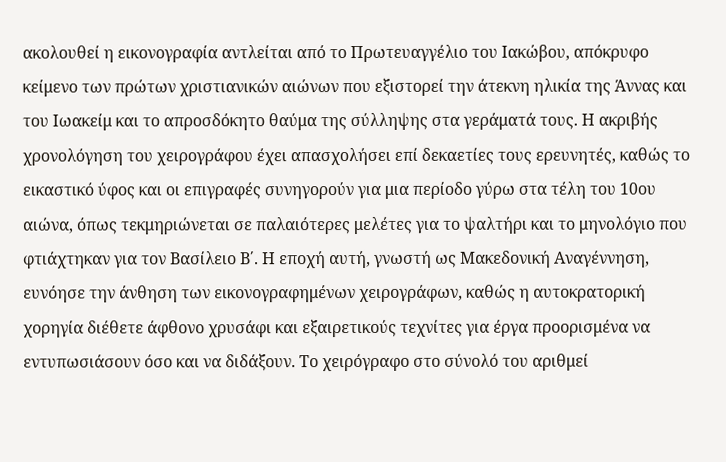ακολουθεί η εικονογραφία αντλείται από το Πρωτευαγγέλιο του Ιακώβου, απόκρυφο κείμενο των πρώτων χριστιανικών αιώνων που εξιστορεί την άτεκνη ηλικία της Άννας και του Ιωακείμ και το απροσδόκητο θαύμα της σύλληψης στα γεράματά τους. Η ακριβής χρονολόγηση του χειρογράφου έχει απασχολήσει επί δεκαετίες τους ερευνητές, καθώς το εικαστικό ύφος και οι επιγραφές συνηγορούν για μια περίοδο γύρω στα τέλη του 10ου αιώνα, όπως τεκμηριώνεται σε παλαιότερες μελέτες για το ψαλτήρι και το μηνολόγιο που φτιάχτηκαν για τον Βασίλειο Β΄. Η εποχή αυτή, γνωστή ως Μακεδονική Αναγέννηση, ευνόησε την άνθηση των εικονογραφημένων χειρογράφων, καθώς η αυτοκρατορική χορηγία διέθετε άφθονο χρυσάφι και εξαιρετικούς τεχνίτες για έργα προορισμένα να εντυπωσιάσουν όσο και να διδάξουν. Το χειρόγραφο στο σύνολό του αριθμεί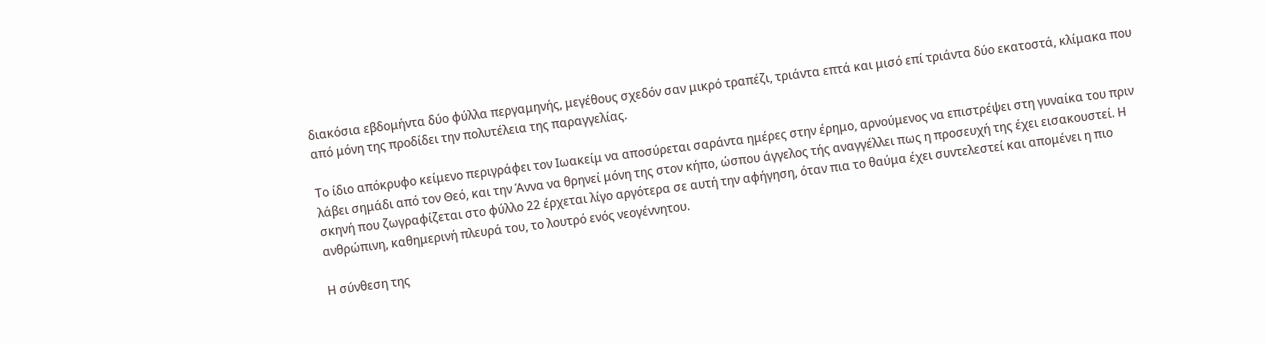διακόσια εβδομήντα δύο φύλλα περγαμηνής, μεγέθους σχεδόν σαν μικρό τραπέζι, τριάντα επτά και μισό επί τριάντα δύο εκατοστά, κλίμακα που από μόνη της προδίδει την πολυτέλεια της παραγγελίας.

Το ίδιο απόκρυφο κείμενο περιγράφει τον Ιωακείμ να αποσύρεται σαράντα ημέρες στην έρημο, αρνούμενος να επιστρέψει στη γυναίκα του πριν λάβει σημάδι από τον Θεό, και την Άννα να θρηνεί μόνη της στον κήπο, ώσπου άγγελος τής αναγγέλλει πως η προσευχή της έχει εισακουστεί. Η σκηνή που ζωγραφίζεται στο φύλλο 22 έρχεται λίγο αργότερα σε αυτή την αφήγηση, όταν πια το θαύμα έχει συντελεστεί και απομένει η πιο ανθρώπινη, καθημερινή πλευρά του, το λουτρό ενός νεογέννητου.

Η σύνθεση της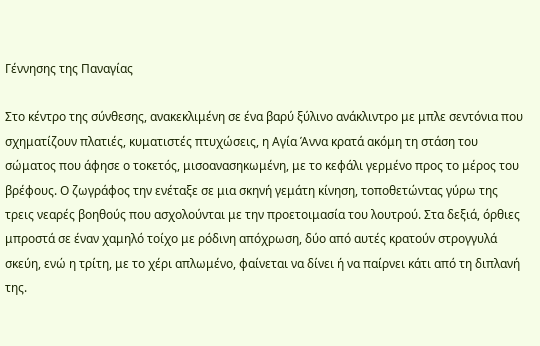Γέννησης της Παναγίας

Στο κέντρο της σύνθεσης, ανακεκλιμένη σε ένα βαρύ ξύλινο ανάκλιντρο με μπλε σεντόνια που σχηματίζουν πλατιές, κυματιστές πτυχώσεις, η Αγία Άννα κρατά ακόμη τη στάση του σώματος που άφησε ο τοκετός, μισοανασηκωμένη, με το κεφάλι γερμένο προς το μέρος του βρέφους. Ο ζωγράφος την ενέταξε σε μια σκηνή γεμάτη κίνηση, τοποθετώντας γύρω της τρεις νεαρές βοηθούς που ασχολούνται με την προετοιμασία του λουτρού. Στα δεξιά, όρθιες μπροστά σε έναν χαμηλό τοίχο με ρόδινη απόχρωση, δύο από αυτές κρατούν στρογγυλά σκεύη, ενώ η τρίτη, με το χέρι απλωμένο, φαίνεται να δίνει ή να παίρνει κάτι από τη διπλανή της.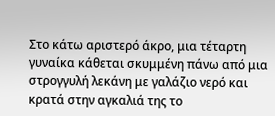Στο κάτω αριστερό άκρο, μια τέταρτη γυναίκα κάθεται σκυμμένη πάνω από μια στρογγυλή λεκάνη με γαλάζιο νερό και κρατά στην αγκαλιά της το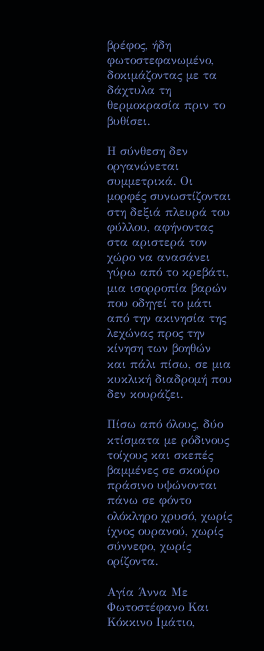βρέφος, ήδη φωτοστεφανωμένο, δοκιμάζοντας με τα δάχτυλα τη θερμοκρασία πριν το βυθίσει.

Η σύνθεση δεν οργανώνεται συμμετρικά. Οι μορφές συνωστίζονται στη δεξιά πλευρά του φύλλου, αφήνοντας στα αριστερά τον χώρο να ανασάνει γύρω από το κρεβάτι, μια ισορροπία βαρών που οδηγεί το μάτι από την ακινησία της λεχώνας προς την κίνηση των βοηθών και πάλι πίσω, σε μια κυκλική διαδρομή που δεν κουράζει.

Πίσω από όλους, δύο κτίσματα με ρόδινους τοίχους και σκεπές βαμμένες σε σκούρο πράσινο υψώνονται πάνω σε φόντο ολόκληρο χρυσό, χωρίς ίχνος ουρανού, χωρίς σύννεφο, χωρίς ορίζοντα.

Αγία Άννα Με Φωτοστέφανο Και Κόκκινο Ιμάτιο,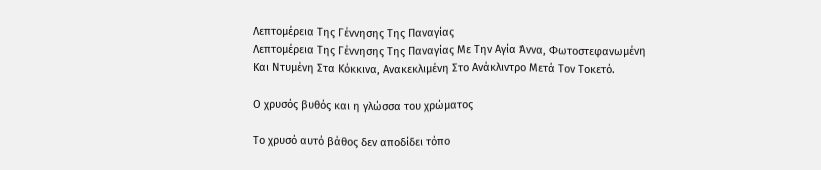Λεπτομέρεια Της Γέννησης Της Παναγίας
Λεπτομέρεια Της Γέννησης Της Παναγίας Με Την Αγία Άννα, Φωτοστεφανωμένη Και Ντυμένη Στα Κόκκινα, Ανακεκλιμένη Στο Ανάκλιντρο Μετά Τον Τοκετό.

Ο χρυσός βυθός και η γλώσσα του χρώματος

Το χρυσό αυτό βάθος δεν αποδίδει τόπο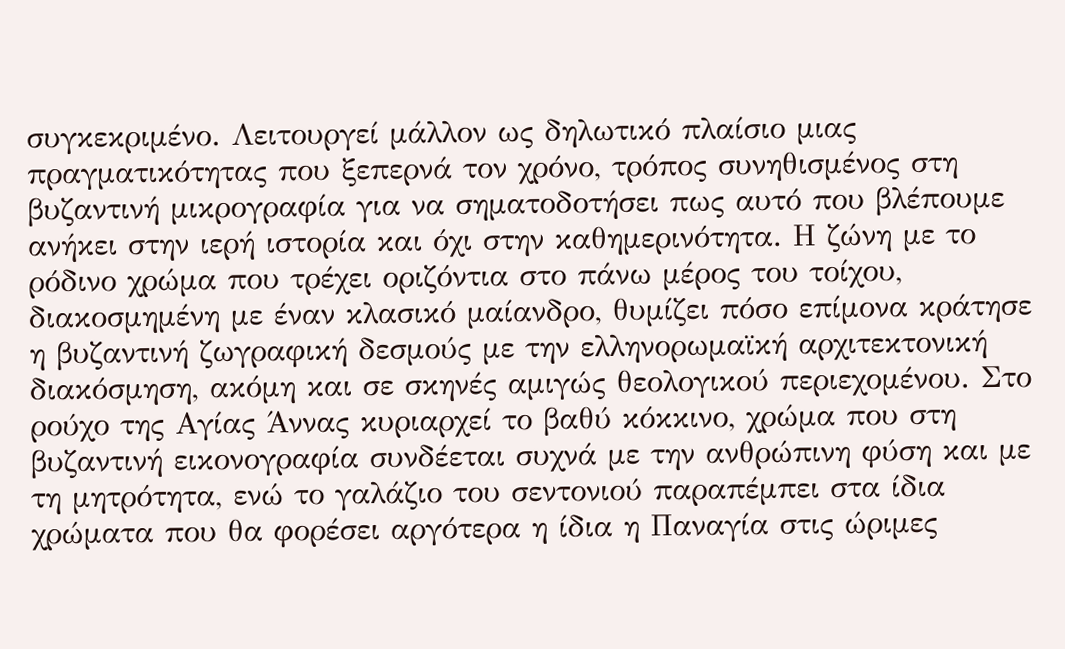συγκεκριμένο. Λειτουργεί μάλλον ως δηλωτικό πλαίσιο μιας πραγματικότητας που ξεπερνά τον χρόνο, τρόπος συνηθισμένος στη βυζαντινή μικρογραφία για να σηματοδοτήσει πως αυτό που βλέπουμε ανήκει στην ιερή ιστορία και όχι στην καθημερινότητα. Η ζώνη με το ρόδινο χρώμα που τρέχει οριζόντια στο πάνω μέρος του τοίχου, διακοσμημένη με έναν κλασικό μαίανδρο, θυμίζει πόσο επίμονα κράτησε η βυζαντινή ζωγραφική δεσμούς με την ελληνορωμαϊκή αρχιτεκτονική διακόσμηση, ακόμη και σε σκηνές αμιγώς θεολογικού περιεχομένου. Στο ρούχο της Αγίας Άννας κυριαρχεί το βαθύ κόκκινο, χρώμα που στη βυζαντινή εικονογραφία συνδέεται συχνά με την ανθρώπινη φύση και με τη μητρότητα, ενώ το γαλάζιο του σεντονιού παραπέμπει στα ίδια χρώματα που θα φορέσει αργότερα η ίδια η Παναγία στις ώριμες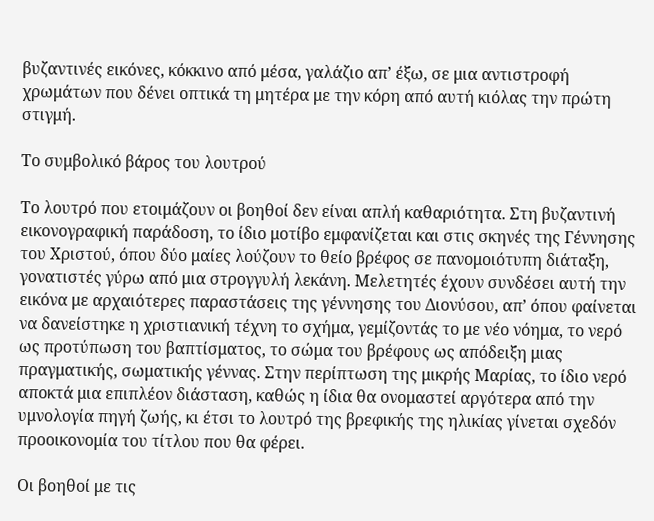βυζαντινές εικόνες, κόκκινο από μέσα, γαλάζιο απ’ έξω, σε μια αντιστροφή χρωμάτων που δένει οπτικά τη μητέρα με την κόρη από αυτή κιόλας την πρώτη στιγμή.

Το συμβολικό βάρος του λουτρού

Το λουτρό που ετοιμάζουν οι βοηθοί δεν είναι απλή καθαριότητα. Στη βυζαντινή εικονογραφική παράδοση, το ίδιο μοτίβο εμφανίζεται και στις σκηνές της Γέννησης του Χριστού, όπου δύο μαίες λούζουν το θείο βρέφος σε πανομοιότυπη διάταξη, γονατιστές γύρω από μια στρογγυλή λεκάνη. Μελετητές έχουν συνδέσει αυτή την εικόνα με αρχαιότερες παραστάσεις της γέννησης του Διονύσου, απ’ όπου φαίνεται να δανείστηκε η χριστιανική τέχνη το σχήμα, γεμίζοντάς το με νέο νόημα, το νερό ως προτύπωση του βαπτίσματος, το σώμα του βρέφους ως απόδειξη μιας πραγματικής, σωματικής γέννας. Στην περίπτωση της μικρής Μαρίας, το ίδιο νερό αποκτά μια επιπλέον διάσταση, καθώς η ίδια θα ονομαστεί αργότερα από την υμνολογία πηγή ζωής, κι έτσι το λουτρό της βρεφικής της ηλικίας γίνεται σχεδόν προοικονομία του τίτλου που θα φέρει.

Οι βοηθοί με τις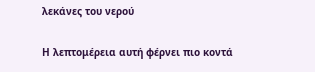λεκάνες του νερού

Η λεπτομέρεια αυτή φέρνει πιο κοντά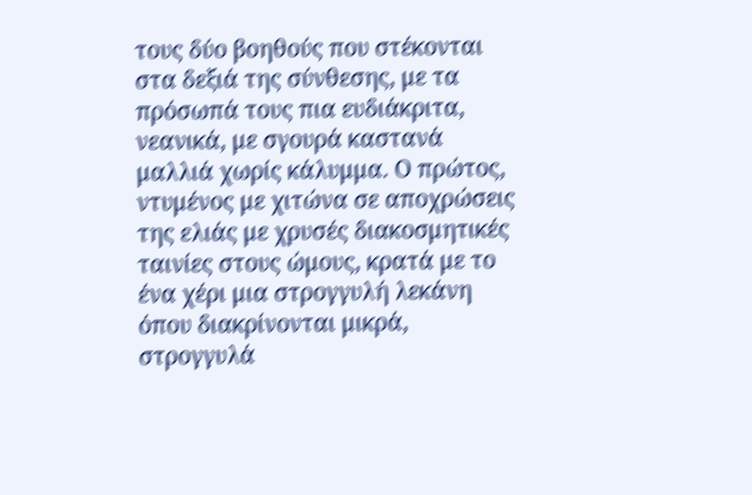τους δύο βοηθούς που στέκονται στα δεξιά της σύνθεσης, με τα πρόσωπά τους πια ευδιάκριτα, νεανικά, με σγουρά καστανά μαλλιά χωρίς κάλυμμα. Ο πρώτος, ντυμένος με χιτώνα σε αποχρώσεις της ελιάς με χρυσές διακοσμητικές ταινίες στους ώμους, κρατά με το ένα χέρι μια στρογγυλή λεκάνη όπου διακρίνονται μικρά, στρογγυλά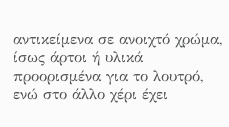αντικείμενα σε ανοιχτό χρώμα, ίσως άρτοι ή υλικά προορισμένα για το λουτρό, ενώ στο άλλο χέρι έχει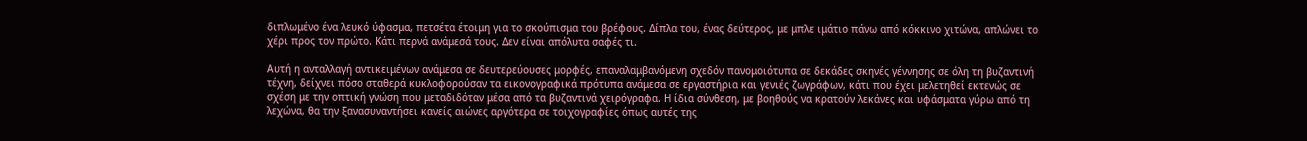διπλωμένο ένα λευκό ύφασμα, πετσέτα έτοιμη για το σκούπισμα του βρέφους. Δίπλα του, ένας δεύτερος, με μπλε ιμάτιο πάνω από κόκκινο χιτώνα, απλώνει το χέρι προς τον πρώτο. Κάτι περνά ανάμεσά τους. Δεν είναι απόλυτα σαφές τι.

Αυτή η ανταλλαγή αντικειμένων ανάμεσα σε δευτερεύουσες μορφές, επαναλαμβανόμενη σχεδόν πανομοιότυπα σε δεκάδες σκηνές γέννησης σε όλη τη βυζαντινή τέχνη, δείχνει πόσο σταθερά κυκλοφορούσαν τα εικονογραφικά πρότυπα ανάμεσα σε εργαστήρια και γενιές ζωγράφων, κάτι που έχει μελετηθεί εκτενώς σε σχέση με την οπτική γνώση που μεταδιδόταν μέσα από τα βυζαντινά χειρόγραφα. Η ίδια σύνθεση, με βοηθούς να κρατούν λεκάνες και υφάσματα γύρω από τη λεχώνα, θα την ξανασυναντήσει κανείς αιώνες αργότερα σε τοιχογραφίες όπως αυτές της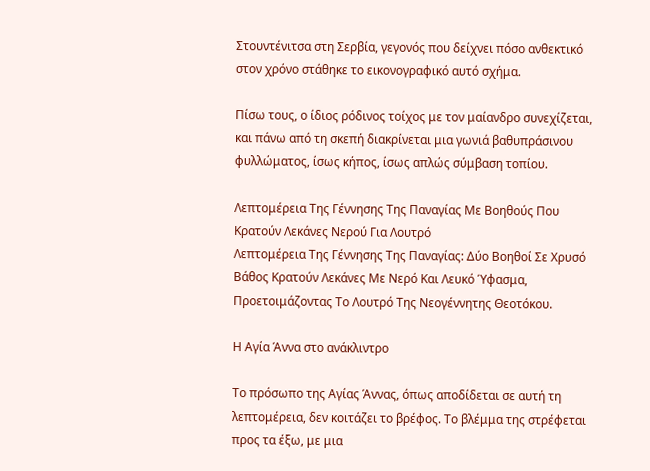Στουντένιτσα στη Σερβία, γεγονός που δείχνει πόσο ανθεκτικό στον χρόνο στάθηκε το εικονογραφικό αυτό σχήμα.

Πίσω τους, ο ίδιος ρόδινος τοίχος με τον μαίανδρο συνεχίζεται, και πάνω από τη σκεπή διακρίνεται μια γωνιά βαθυπράσινου φυλλώματος, ίσως κήπος, ίσως απλώς σύμβαση τοπίου.

Λεπτομέρεια Της Γέννησης Της Παναγίας Με Βοηθούς Που Κρατούν Λεκάνες Νερού Για Λουτρό
Λεπτομέρεια Της Γέννησης Της Παναγίας: Δύο Βοηθοί Σε Χρυσό Βάθος Κρατούν Λεκάνες Με Νερό Και Λευκό Ύφασμα, Προετοιμάζοντας Το Λουτρό Της Νεογέννητης Θεοτόκου.

Η Αγία Άννα στο ανάκλιντρο

Το πρόσωπο της Αγίας Άννας, όπως αποδίδεται σε αυτή τη λεπτομέρεια, δεν κοιτάζει το βρέφος. Το βλέμμα της στρέφεται προς τα έξω, με μια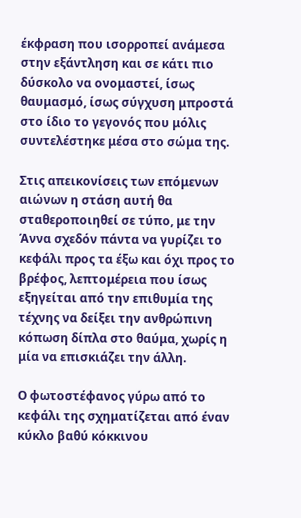έκφραση που ισορροπεί ανάμεσα στην εξάντληση και σε κάτι πιο δύσκολο να ονομαστεί, ίσως θαυμασμό, ίσως σύγχυση μπροστά στο ίδιο το γεγονός που μόλις συντελέστηκε μέσα στο σώμα της.

Στις απεικονίσεις των επόμενων αιώνων η στάση αυτή θα σταθεροποιηθεί σε τύπο, με την Άννα σχεδόν πάντα να γυρίζει το κεφάλι προς τα έξω και όχι προς το βρέφος, λεπτομέρεια που ίσως εξηγείται από την επιθυμία της τέχνης να δείξει την ανθρώπινη κόπωση δίπλα στο θαύμα, χωρίς η μία να επισκιάζει την άλλη.

Ο φωτοστέφανος γύρω από το κεφάλι της σχηματίζεται από έναν κύκλο βαθύ κόκκινου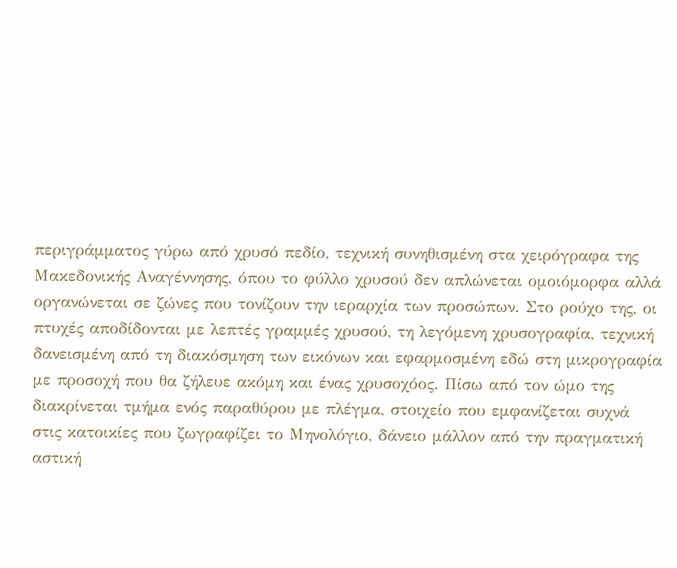περιγράμματος γύρω από χρυσό πεδίο, τεχνική συνηθισμένη στα χειρόγραφα της Μακεδονικής Αναγέννησης, όπου το φύλλο χρυσού δεν απλώνεται ομοιόμορφα αλλά οργανώνεται σε ζώνες που τονίζουν την ιεραρχία των προσώπων. Στο ρούχο της, οι πτυχές αποδίδονται με λεπτές γραμμές χρυσού, τη λεγόμενη χρυσογραφία, τεχνική δανεισμένη από τη διακόσμηση των εικόνων και εφαρμοσμένη εδώ στη μικρογραφία με προσοχή που θα ζήλευε ακόμη και ένας χρυσοχόος. Πίσω από τον ώμο της διακρίνεται τμήμα ενός παραθύρου με πλέγμα, στοιχείο που εμφανίζεται συχνά στις κατοικίες που ζωγραφίζει το Μηνολόγιο, δάνειο μάλλον από την πραγματική αστική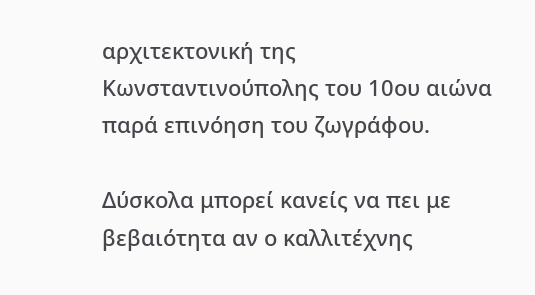αρχιτεκτονική της Κωνσταντινούπολης του 10ου αιώνα παρά επινόηση του ζωγράφου.

Δύσκολα μπορεί κανείς να πει με βεβαιότητα αν ο καλλιτέχνης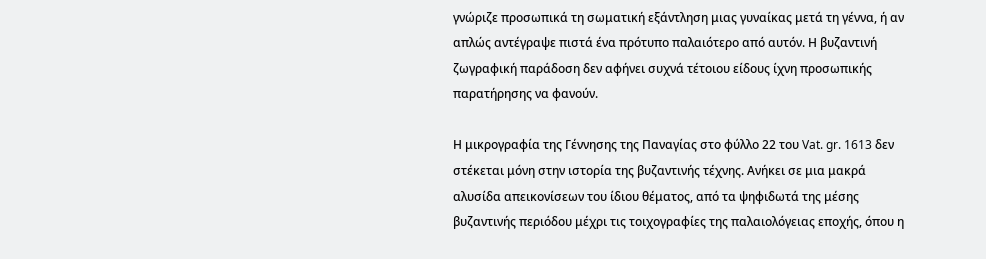γνώριζε προσωπικά τη σωματική εξάντληση μιας γυναίκας μετά τη γέννα, ή αν απλώς αντέγραψε πιστά ένα πρότυπο παλαιότερο από αυτόν. Η βυζαντινή ζωγραφική παράδοση δεν αφήνει συχνά τέτοιου είδους ίχνη προσωπικής παρατήρησης να φανούν.

Η μικρογραφία της Γέννησης της Παναγίας στο φύλλο 22 του Vat. gr. 1613 δεν στέκεται μόνη στην ιστορία της βυζαντινής τέχνης. Ανήκει σε μια μακρά αλυσίδα απεικονίσεων του ίδιου θέματος, από τα ψηφιδωτά της μέσης βυζαντινής περιόδου μέχρι τις τοιχογραφίες της παλαιολόγειας εποχής, όπου η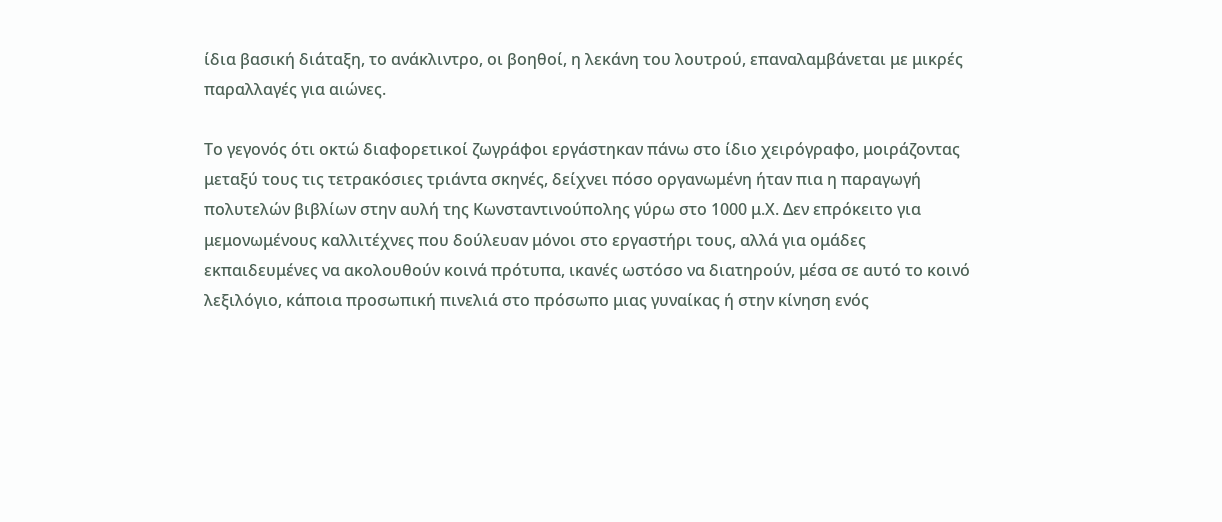ίδια βασική διάταξη, το ανάκλιντρο, οι βοηθοί, η λεκάνη του λουτρού, επαναλαμβάνεται με μικρές παραλλαγές για αιώνες.

Το γεγονός ότι οκτώ διαφορετικοί ζωγράφοι εργάστηκαν πάνω στο ίδιο χειρόγραφο, μοιράζοντας μεταξύ τους τις τετρακόσιες τριάντα σκηνές, δείχνει πόσο οργανωμένη ήταν πια η παραγωγή πολυτελών βιβλίων στην αυλή της Κωνσταντινούπολης γύρω στο 1000 μ.Χ. Δεν επρόκειτο για μεμονωμένους καλλιτέχνες που δούλευαν μόνοι στο εργαστήρι τους, αλλά για ομάδες εκπαιδευμένες να ακολουθούν κοινά πρότυπα, ικανές ωστόσο να διατηρούν, μέσα σε αυτό το κοινό λεξιλόγιο, κάποια προσωπική πινελιά στο πρόσωπο μιας γυναίκας ή στην κίνηση ενός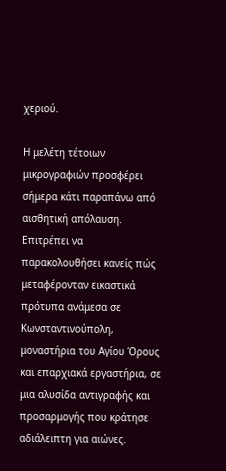χεριού.

Η μελέτη τέτοιων μικρογραφιών προσφέρει σήμερα κάτι παραπάνω από αισθητική απόλαυση. Επιτρέπει να παρακολουθήσει κανείς πώς μεταφέρονταν εικαστικά πρότυπα ανάμεσα σε Κωνσταντινούπολη, μοναστήρια του Αγίου Όρους και επαρχιακά εργαστήρια, σε μια αλυσίδα αντιγραφής και προσαρμογής που κράτησε αδιάλειπτη για αιώνες.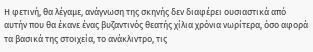Η φετινή, θα λέγαμε, ανάγνωση της σκηνής δεν διαφέρει ουσιαστικά από αυτήν που θα έκανε ένας βυζαντινός θεατής χίλια χρόνια νωρίτερα, όσο αφορά τα βασικά της στοιχεία, το ανάκλιντρο, τις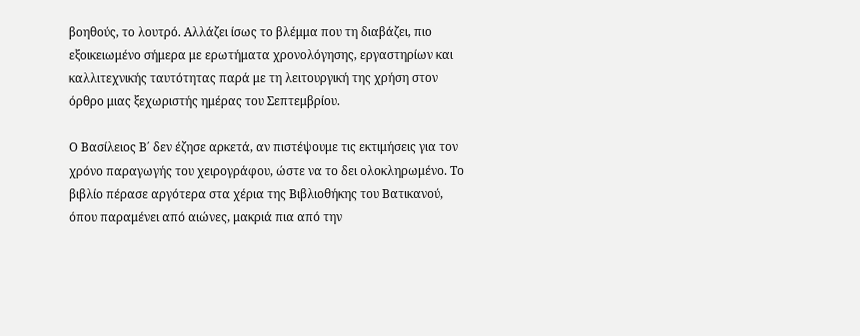βοηθούς, το λουτρό. Αλλάζει ίσως το βλέμμα που τη διαβάζει, πιο εξοικειωμένο σήμερα με ερωτήματα χρονολόγησης, εργαστηρίων και καλλιτεχνικής ταυτότητας παρά με τη λειτουργική της χρήση στον όρθρο μιας ξεχωριστής ημέρας του Σεπτεμβρίου.

Ο Βασίλειος Β΄ δεν έζησε αρκετά, αν πιστέψουμε τις εκτιμήσεις για τον χρόνο παραγωγής του χειρογράφου, ώστε να το δει ολοκληρωμένο. Το βιβλίο πέρασε αργότερα στα χέρια της Βιβλιοθήκης του Βατικανού, όπου παραμένει από αιώνες, μακριά πια από την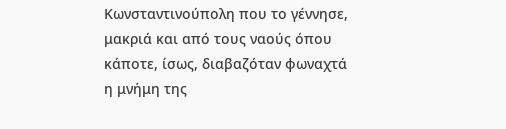Κωνσταντινούπολη που το γέννησε, μακριά και από τους ναούς όπου κάποτε, ίσως, διαβαζόταν φωναχτά η μνήμη της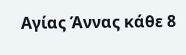Αγίας Άννας κάθε 8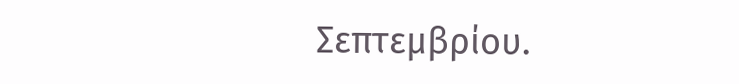Σεπτεμβρίου.